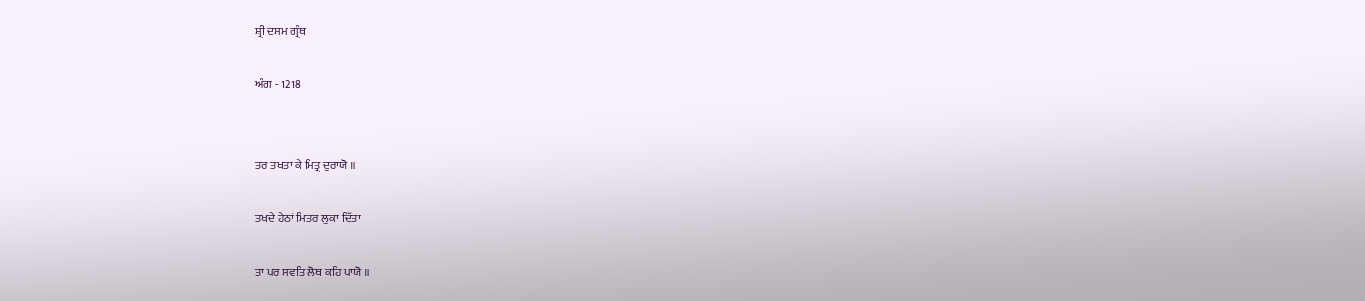ਸ਼੍ਰੀ ਦਸਮ ਗ੍ਰੰਥ

ਅੰਗ - 1218


ਤਰ ਤਖਤਾ ਕੇ ਮਿਤ੍ਰ ਦੁਰਾਯੋ ॥

ਤਖਦੇ ਹੇਠਾਂ ਮਿਤਰ ਲੁਕਾ ਦਿੱਤਾ

ਤਾ ਪਰ ਸਵਤਿ ਲੋਥ ਕਹਿ ਪਾਯੋ ॥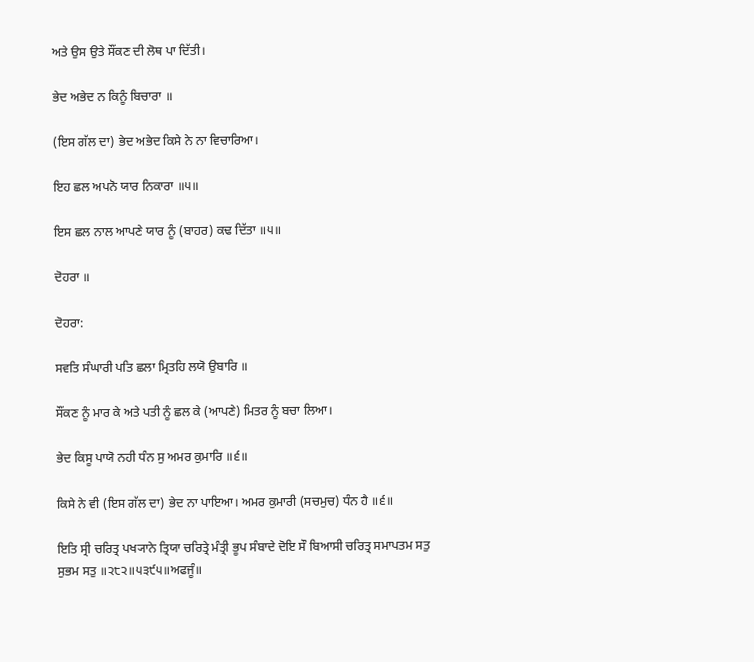ਅਤੇ ਉਸ ਉਤੇ ਸੌਂਕਣ ਦੀ ਲੋਥ ਪਾ ਦਿੱਤੀ।

ਭੇਦ ਅਭੇਦ ਨ ਕਿਨੂੰ ਬਿਚਾਰਾ ॥

(ਇਸ ਗੱਲ ਦਾ) ਭੇਦ ਅਭੇਦ ਕਿਸੇ ਨੇ ਨਾ ਵਿਚਾਰਿਆ।

ਇਹ ਛਲ ਅਪਨੋ ਯਾਰ ਨਿਕਾਰਾ ॥੫॥

ਇਸ ਛਲ ਨਾਲ ਆਪਣੇ ਯਾਰ ਨੂੰ (ਬਾਹਰ) ਕਢ ਦਿੱਤਾ ॥੫॥

ਦੋਹਰਾ ॥

ਦੋਹਰਾ:

ਸਵਤਿ ਸੰਘਾਰੀ ਪਤਿ ਛਲਾ ਮ੍ਰਿਤਹਿ ਲਯੋ ਉਬਾਰਿ ॥

ਸੌਂਕਣ ਨੂੰ ਮਾਰ ਕੇ ਅਤੇ ਪਤੀ ਨੂੰ ਛਲ ਕੇ (ਆਪਣੇ) ਮਿਤਰ ਨੂੰ ਬਚਾ ਲਿਆ।

ਭੇਦ ਕਿਸੂ ਪਾਯੋ ਨਹੀ ਧੰਨ ਸੁ ਅਮਰ ਕੁਮਾਰਿ ॥੬॥

ਕਿਸੇ ਨੇ ਵੀ (ਇਸ ਗੱਲ ਦਾ) ਭੇਦ ਨਾ ਪਾਇਆ। ਅਮਰ ਕੁਮਾਰੀ (ਸਚਮੁਚ) ਧੰਨ ਹੈ ॥੬॥

ਇਤਿ ਸ੍ਰੀ ਚਰਿਤ੍ਰ ਪਖ੍ਯਾਨੇ ਤ੍ਰਿਯਾ ਚਰਿਤ੍ਰੇ ਮੰਤ੍ਰੀ ਭੂਪ ਸੰਬਾਦੇ ਦੋਇ ਸੌ ਬਿਆਸੀ ਚਰਿਤ੍ਰ ਸਮਾਪਤਮ ਸਤੁ ਸੁਭਮ ਸਤੁ ॥੨੮੨॥੫੩੯੫॥ਅਫਜੂੰ॥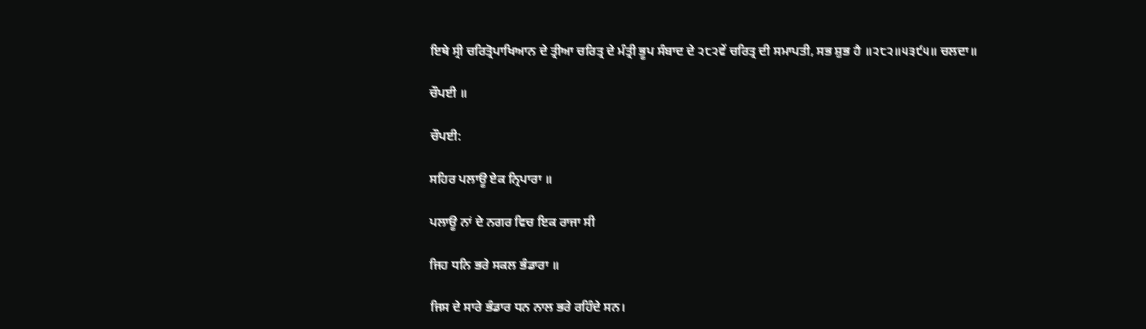ਇਥੇ ਸ੍ਰੀ ਚਰਿਤ੍ਰੋਪਾਖਿਆਨ ਦੇ ਤ੍ਰੀਆ ਚਰਿਤ੍ਰ ਦੇ ਮੰਤ੍ਰੀ ਭੂਪ ਸੰਬਾਦ ਦੇ ੨੮੨ਵੇਂ ਚਰਿਤ੍ਰ ਦੀ ਸਮਾਪਤੀ, ਸਭ ਸ਼ੁਭ ਹੈ ॥੨੮੨॥੫੩੯੫॥ ਚਲਦਾ॥

ਚੌਪਈ ॥

ਚੌਪਈ:

ਸਹਿਰ ਪਲਾਊ ਏਕ ਨ੍ਰਿਪਾਰਾ ॥

ਪਲਾਊ ਨਾਂ ਦੇ ਨਗਰ ਵਿਚ ਇਕ ਰਾਜਾ ਸੀ

ਜਿਹ ਧਨਿ ਭਰੇ ਸਕਲ ਭੰਡਾਰਾ ॥

ਜਿਸ ਦੇ ਸਾਰੇ ਭੰਡਾਰ ਧਨ ਨਾਲ ਭਰੇ ਰਹਿੰਦੇ ਸਨ।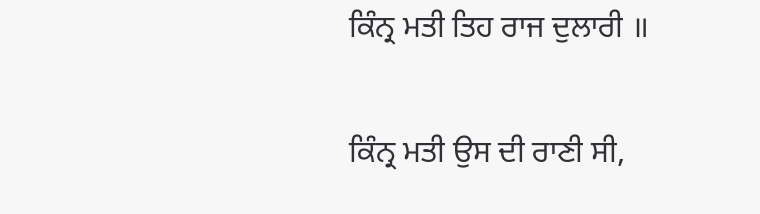ਕਿੰਨ੍ਰ ਮਤੀ ਤਿਹ ਰਾਜ ਦੁਲਾਰੀ ॥

ਕਿੰਨ੍ਰ ਮਤੀ ਉਸ ਦੀ ਰਾਣੀ ਸੀ,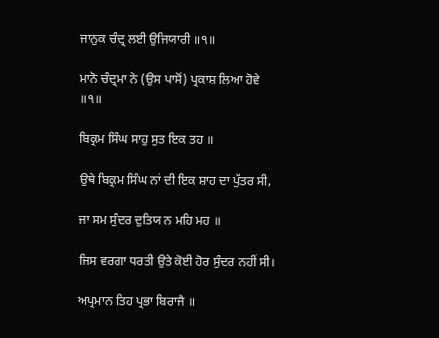ਜਾਨੁਕ ਚੰਦ੍ਰ ਲਈ ਉਜਿਯਾਰੀ ॥੧॥

ਮਾਨੋ ਚੰਦ੍ਰਮਾ ਨੇ (ਉਸ ਪਾਸੋਂ) ਪ੍ਰਕਾਸ਼ ਲਿਆ ਹੋਵੇ ॥੧॥

ਬਿਕ੍ਰਮ ਸਿੰਘ ਸਾਹੁ ਸੁਤ ਇਕ ਤਹ ॥

ਉਥੇ ਬਿਕ੍ਰਮ ਸਿੰਘ ਨਾਂ ਦੀ ਇਕ ਸ਼ਾਹ ਦਾ ਪੁੱਤਰ ਸੀ,

ਜਾ ਸਮ ਸੁੰਦਰ ਦੁਤਿਯ ਨ ਮਹਿ ਮਹ ॥

ਜਿਸ ਵਰਗਾ ਧਰਤੀ ਉਤੇ ਕੋਈ ਹੋਰ ਸੁੰਦਰ ਨਹੀਂ ਸੀ।

ਅਪ੍ਰਮਾਨ ਤਿਹ ਪ੍ਰਭਾ ਬਿਰਾਜੈ ॥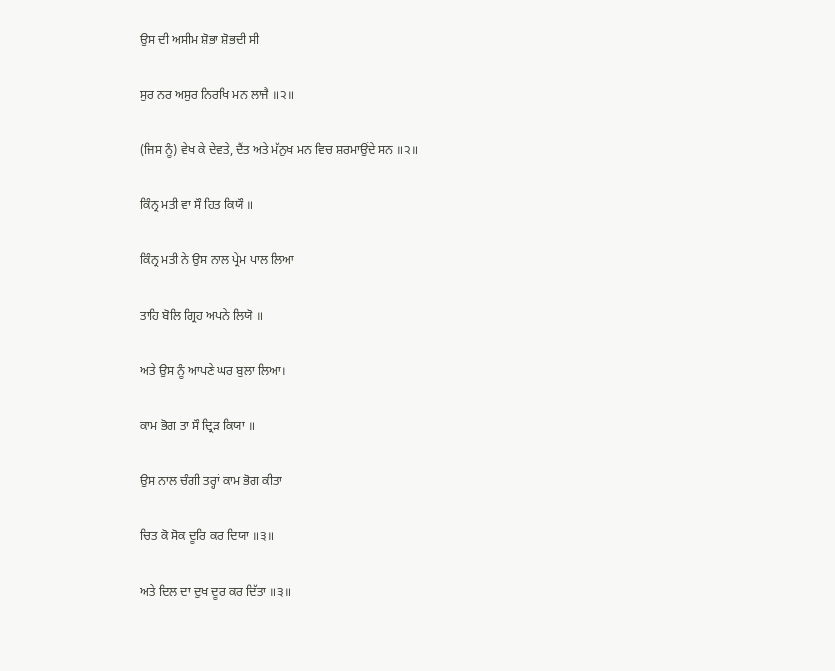ਉਸ ਦੀ ਅਸੀਮ ਸ਼ੋਭਾ ਸ਼ੋਭਦੀ ਸੀ

ਸੁਰ ਨਰ ਅਸੁਰ ਨਿਰਖਿ ਮਨ ਲਾਜੈ ॥੨॥

(ਜਿਸ ਨੂੰ) ਵੇਖ ਕੇ ਦੇਵਤੇ, ਦੈਂਤ ਅਤੇ ਮੱਨੁਖ ਮਨ ਵਿਚ ਸ਼ਰਮਾਉਂਦੇ ਸਨ ॥੨॥

ਕਿੰਨ੍ਰ ਮਤੀ ਵਾ ਸੌ ਹਿਤ ਕਿਯੌ ॥

ਕਿੰਨ੍ਰ ਮਤੀ ਨੇ ਉਸ ਨਾਲ ਪ੍ਰੇਮ ਪਾਲ ਲਿਆ

ਤਾਹਿ ਬੋਲਿ ਗ੍ਰਿਹ ਅਪਨੇ ਲਿਯੋ ॥

ਅਤੇ ਉਸ ਨੂੰ ਆਪਣੇ ਘਰ ਬੁਲਾ ਲਿਆ।

ਕਾਮ ਭੋਗ ਤਾ ਸੌ ਦ੍ਰਿੜ ਕਿਯਾ ॥

ਉਸ ਨਾਲ ਚੰਗੀ ਤਰ੍ਹਾਂ ਕਾਮ ਭੋਗ ਕੀਤਾ

ਚਿਤ ਕੋ ਸੋਕ ਦੂਰਿ ਕਰ ਦਿਯਾ ॥੩॥

ਅਤੇ ਦਿਲ ਦਾ ਦੁਖ ਦੂਰ ਕਰ ਦਿੱਤਾ ॥੩॥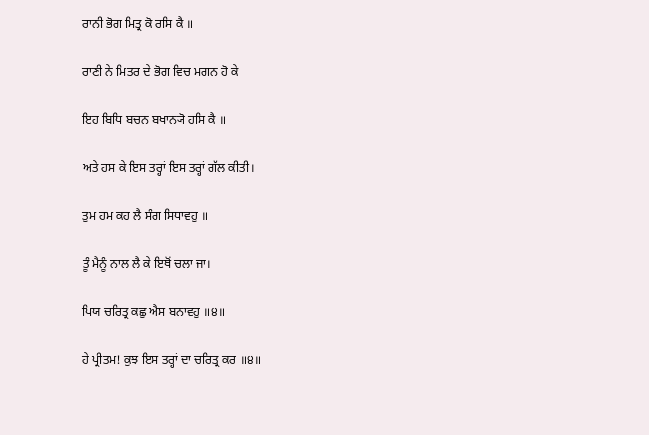ਰਾਨੀ ਭੋਗ ਮਿਤ੍ਰ ਕੋ ਰਸਿ ਕੈ ॥

ਰਾਣੀ ਨੇ ਮਿਤਰ ਦੇ ਭੋਗ ਵਿਚ ਮਗਨ ਹੋ ਕੇ

ਇਹ ਬਿਧਿ ਬਚਨ ਬਖਾਨ੍ਯੋ ਹਸਿ ਕੈ ॥

ਅਤੇ ਹਸ ਕੇ ਇਸ ਤਰ੍ਹਾਂ ਇਸ ਤਰ੍ਹਾਂ ਗੱਲ ਕੀਤੀ।

ਤੁਮ ਹਮ ਕਹ ਲੈ ਸੰਗ ਸਿਧਾਵਹੁ ॥

ਤੂੰ ਮੈਨੂੰ ਨਾਲ ਲੈ ਕੇ ਇਥੋਂ ਚਲਾ ਜਾ।

ਪਿਯ ਚਰਿਤ੍ਰ ਕਛੁ ਐਸ ਬਨਾਵਹੁ ॥੪॥

ਹੇ ਪ੍ਰੀਤਮ! ਕੁਝ ਇਸ ਤਰ੍ਹਾਂ ਦਾ ਚਰਿਤ੍ਰ ਕਰ ॥੪॥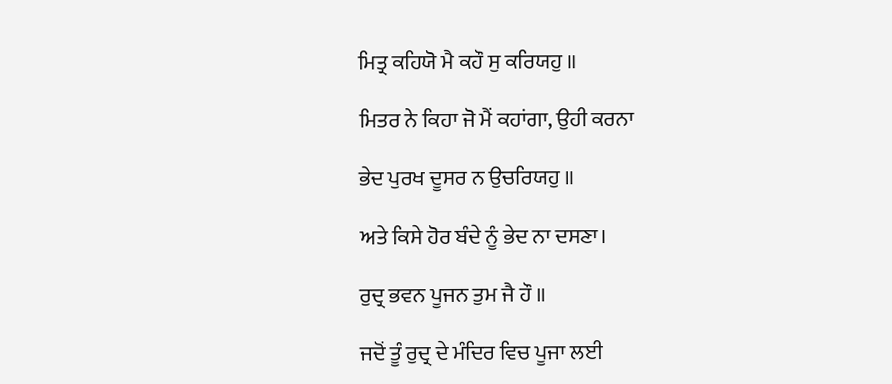ਮਿਤ੍ਰ ਕਹਿਯੋ ਮੈ ਕਹੌ ਸੁ ਕਰਿਯਹੁ ॥

ਮਿਤਰ ਨੇ ਕਿਹਾ ਜੋ ਮੈਂ ਕਹਾਂਗਾ, ਉਹੀ ਕਰਨਾ

ਭੇਦ ਪੁਰਖ ਦੂਸਰ ਨ ਉਚਰਿਯਹੁ ॥

ਅਤੇ ਕਿਸੇ ਹੋਰ ਬੰਦੇ ਨੂੰ ਭੇਦ ਨਾ ਦਸਣਾ।

ਰੁਦ੍ਰ ਭਵਨ ਪੂਜਨ ਤੁਮ ਜੈ ਹੌ ॥

ਜਦੋਂ ਤੂੰ ਰੁਦ੍ਰ ਦੇ ਮੰਦਿਰ ਵਿਚ ਪੂਜਾ ਲਈ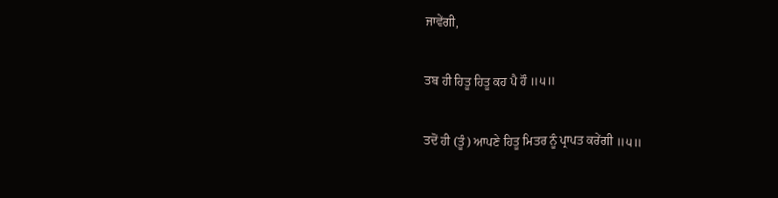ਜਾਵੇਂਗੀ,

ਤਬ ਹੀ ਹਿਤੂ ਹਿਤੂ ਕਹ ਪੈ ਹੌ ॥੫॥

ਤਦੋਂ ਹੀ (ਤੂੰ) ਆਪਣੇ ਹਿਤੂ ਮਿਤਰ ਨੂੰ ਪ੍ਰਾਪਤ ਕਰੇਂਗੀ ॥੫॥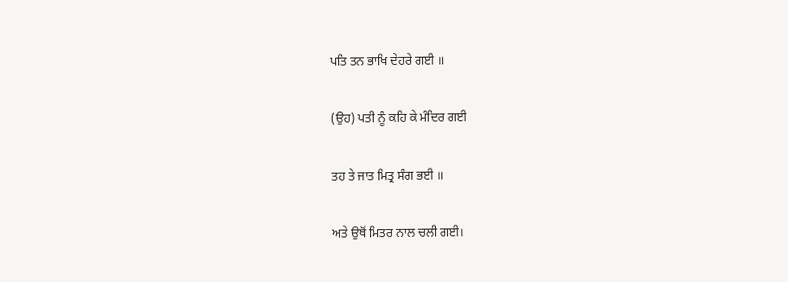ਪਤਿ ਤਨ ਭਾਖਿ ਦੇਹਰੇ ਗਈ ॥

(ਉਹ) ਪਤੀ ਨੂੰ ਕਹਿ ਕੇ ਮੰਦਿਰ ਗਈ

ਤਹ ਤੇ ਜਾਤ ਮਿਤ੍ਰ ਸੰਗ ਭਈ ॥

ਅਤੇ ਉਥੋਂ ਮਿਤਰ ਨਾਲ ਚਲੀ ਗਈ।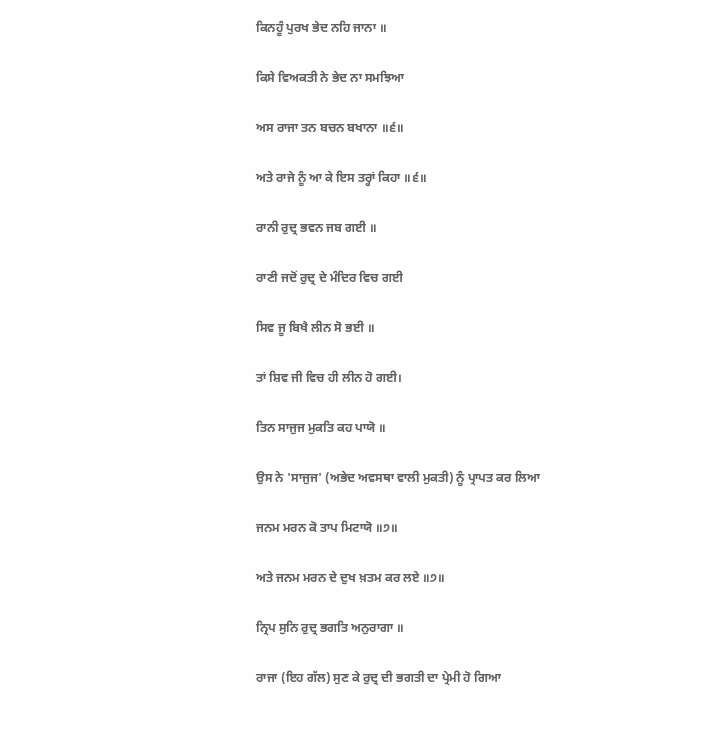ਕਿਨਹੂੰ ਪੁਰਖ ਭੇਦ ਨਹਿ ਜਾਨਾ ॥

ਕਿਸੇ ਵਿਅਕਤੀ ਨੇ ਭੇਦ ਨਾ ਸਮਝਿਆ

ਅਸ ਰਾਜਾ ਤਨ ਬਚਨ ਬਖਾਨਾ ॥੬॥

ਅਤੇ ਰਾਜੇ ਨੂੰ ਆ ਕੇ ਇਸ ਤਰ੍ਹਾਂ ਕਿਹਾ ॥੬॥

ਰਾਨੀ ਰੁਦ੍ਰ ਭਵਨ ਜਬ ਗਈ ॥

ਰਾਣੀ ਜਦੋਂ ਰੁਦ੍ਰ ਦੇ ਮੰਦਿਰ ਵਿਚ ਗਈ

ਸਿਵ ਜੂ ਬਿਖੈ ਲੀਨ ਸੋ ਭਈ ॥

ਤਾਂ ਸ਼ਿਵ ਜੀ ਵਿਚ ਹੀ ਲੀਨ ਹੋ ਗਈ।

ਤਿਨ ਸਾਜੁਜ ਮੁਕਤਿ ਕਹ ਪਾਯੋ ॥

ਉਸ ਨੇ 'ਸਾਜੁਜ' (ਅਭੇਦ ਅਵਸਥਾ ਵਾਲੀ ਮੁਕਤੀ) ਨੂੰ ਪ੍ਰਾਪਤ ਕਰ ਲਿਆ

ਜਨਮ ਮਰਨ ਕੋ ਤਾਪ ਮਿਟਾਯੋ ॥੭॥

ਅਤੇ ਜਨਮ ਮਰਨ ਦੇ ਦੁਖ ਖ਼ਤਮ ਕਰ ਲਏ ॥੭॥

ਨ੍ਰਿਪ ਸੁਨਿ ਰੁਦ੍ਰ ਭਗਤਿ ਅਨੁਰਾਗਾ ॥

ਰਾਜਾ (ਇਹ ਗੱਲ) ਸੁਣ ਕੇ ਰੁਦ੍ਰ ਦੀ ਭਗਤੀ ਦਾ ਪ੍ਰੇਮੀ ਹੋ ਗਿਆ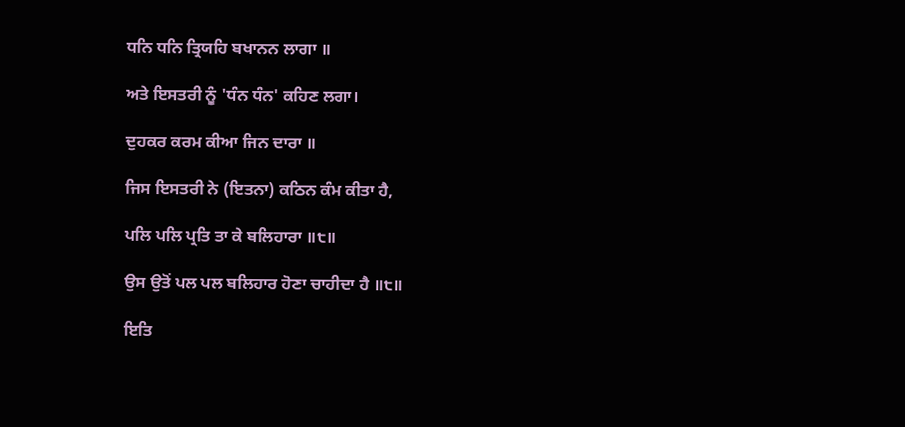ਧਨਿ ਧਨਿ ਤ੍ਰਿਯਹਿ ਬਖਾਨਨ ਲਾਗਾ ॥

ਅਤੇ ਇਸਤਰੀ ਨੂੰ 'ਧੰਨ ਧੰਨ' ਕਹਿਣ ਲਗਾ।

ਦੁਹਕਰ ਕਰਮ ਕੀਆ ਜਿਨ ਦਾਰਾ ॥

ਜਿਸ ਇਸਤਰੀ ਨੇ (ਇਤਨਾ) ਕਠਿਨ ਕੰਮ ਕੀਤਾ ਹੈ,

ਪਲਿ ਪਲਿ ਪ੍ਰਤਿ ਤਾ ਕੇ ਬਲਿਹਾਰਾ ॥੮॥

ਉਸ ਉਤੋਂ ਪਲ ਪਲ ਬਲਿਹਾਰ ਹੋਣਾ ਚਾਹੀਦਾ ਹੈ ॥੮॥

ਇਤਿ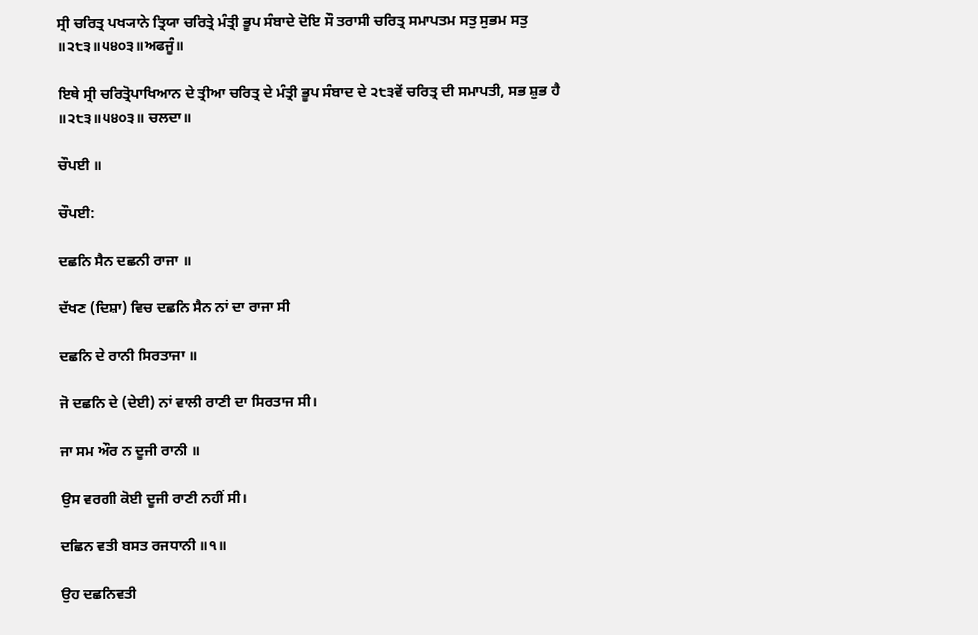ਸ੍ਰੀ ਚਰਿਤ੍ਰ ਪਖ੍ਯਾਨੇ ਤ੍ਰਿਯਾ ਚਰਿਤ੍ਰੇ ਮੰਤ੍ਰੀ ਭੂਪ ਸੰਬਾਦੇ ਦੋਇ ਸੌ ਤਰਾਸੀ ਚਰਿਤ੍ਰ ਸਮਾਪਤਮ ਸਤੁ ਸੁਭਮ ਸਤੁ ॥੨੮੩॥੫੪੦੩॥ਅਫਜੂੰ॥

ਇਥੇ ਸ੍ਰੀ ਚਰਿਤ੍ਰੋਪਾਖਿਆਨ ਦੇ ਤ੍ਰੀਆ ਚਰਿਤ੍ਰ ਦੇ ਮੰਤ੍ਰੀ ਭੂਪ ਸੰਬਾਦ ਦੇ ੨੮੩ਵੇਂ ਚਰਿਤ੍ਰ ਦੀ ਸਮਾਪਤੀ, ਸਭ ਸ਼ੁਭ ਹੈ ॥੨੮੩॥੫੪੦੩॥ ਚਲਦਾ॥

ਚੌਪਈ ॥

ਚੌਪਈ:

ਦਛਨਿ ਸੈਨ ਦਛਨੀ ਰਾਜਾ ॥

ਦੱਖਣ (ਦਿਸ਼ਾ) ਵਿਚ ਦਛਨਿ ਸੈਨ ਨਾਂ ਦਾ ਰਾਜਾ ਸੀ

ਦਛਨਿ ਦੇ ਰਾਨੀ ਸਿਰਤਾਜਾ ॥

ਜੋ ਦਛਨਿ ਦੇ (ਦੇਈ) ਨਾਂ ਵਾਲੀ ਰਾਣੀ ਦਾ ਸਿਰਤਾਜ ਸੀ।

ਜਾ ਸਮ ਔਰ ਨ ਦੂਜੀ ਰਾਨੀ ॥

ਉਸ ਵਰਗੀ ਕੋਈ ਦੂਜੀ ਰਾਣੀ ਨਹੀਂ ਸੀ।

ਦਛਿਨ ਵਤੀ ਬਸਤ ਰਜਧਾਨੀ ॥੧॥

ਉਹ ਦਛਨਿਵਤੀ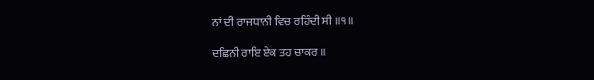ਨਾਂ ਦੀ ਰਾਜਧਾਨੀ ਵਿਚ ਰਹਿੰਦੀ ਸੀ ॥੧॥

ਦਛਿਨੀ ਰਾਇ ਏਕ ਤਹ ਚਾਕਰ ॥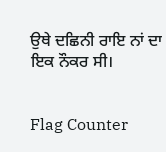ਉਥੇ ਦਛਿਨੀ ਰਾਇ ਨਾਂ ਦਾ ਇਕ ਨੌਕਰ ਸੀ।


Flag Counter